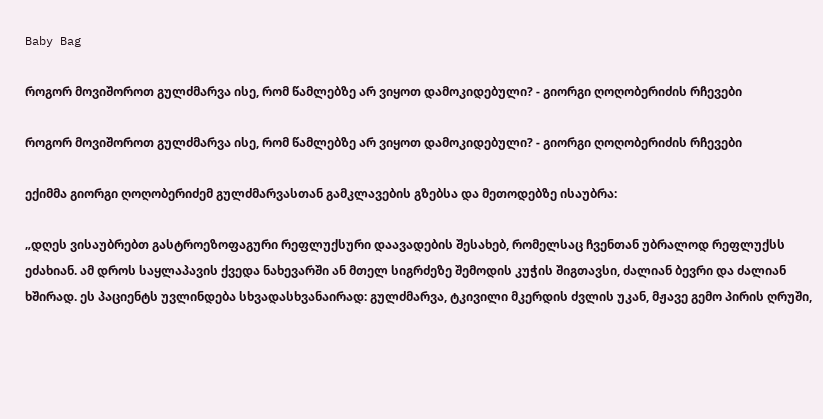Baby Bag

როგორ მოვიშოროთ გულძმარვა ისე, რომ წამლებზე არ ვიყოთ დამოკიდებული? - გიორგი ღოღობერიძის რჩევები

როგორ მოვიშოროთ გულძმარვა ისე, რომ წამლებზე არ ვიყოთ დამოკიდებული? - გიორგი ღოღობერიძის რჩევები

ექიმმა გიორგი ღოღობერიძემ გულძმარვასთან გამკლავების გზებსა და მეთოდებზე ისაუბრა:

„დღეს ვისაუბრებთ გასტროეზოფაგური რეფლუქსური დაავადების შესახებ, რომელსაც ჩვენთან უბრალოდ რეფლუქსს ეძახიან. ამ დროს საყლაპავის ქვედა ნახევარში ან მთელ სიგრძეზე შემოდის კუჭის შიგთავსი, ძალიან ბევრი და ძალიან ხშირად. ეს პაციენტს უვლინდება სხვადასხვანაირად: გულძმარვა, ტკივილი მკერდის ძვლის უკან, მჟავე გემო პირის ღრუში,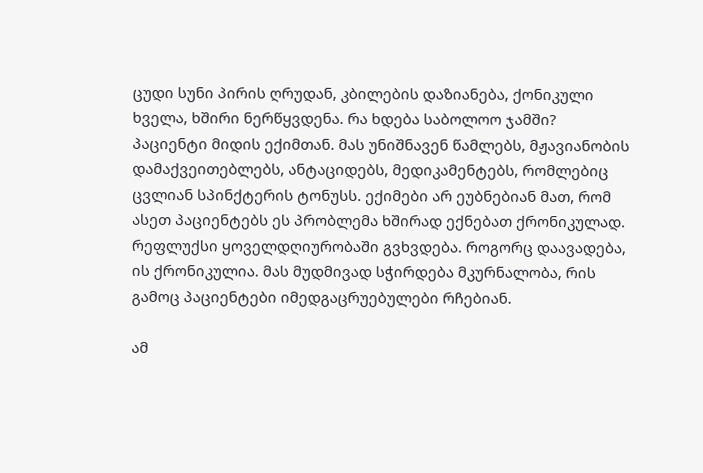ცუდი სუნი პირის ღრუდან, კბილების დაზიანება, ქონიკული ხველა, ხშირი ნერწყვდენა. რა ხდება საბოლოო ჯამში? პაციენტი მიდის ექიმთან. მას უნიშნავენ წამლებს, მჟავიანობის დამაქვეითებლებს, ანტაციდებს, მედიკამენტებს, რომლებიც ცვლიან სპინქტერის ტონუსს. ექიმები არ ეუბნებიან მათ, რომ ასეთ პაციენტებს ეს პრობლემა ხშირად ექნებათ ქრონიკულად. რეფლუქსი ყოველდღიურობაში გვხვდება. როგორც დაავადება, ის ქრონიკულია. მას მუდმივად სჭირდება მკურნალობა, რის გამოც პაციენტები იმედგაცრუებულები რჩებიან.

ამ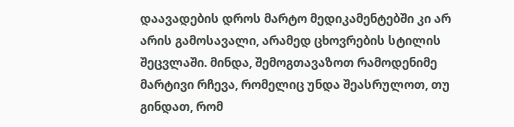დაავადების დროს მარტო მედიკამენტებში კი არ არის გამოსავალი, არამედ ცხოვრების სტილის შეცვლაში. მინდა, შემოგთავაზოთ რამოდენიმე მარტივი რჩევა, რომელიც უნდა შეასრულოთ, თუ გინდათ, რომ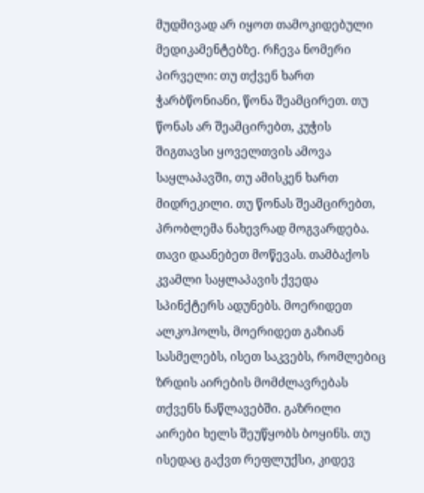მუდმივად არ იყოთ თამოკიდებული მედიკამენტებზე. რჩევა ნომერი პირველი: თუ თქვენ ხართ ჭარბწონიანი, წონა შეამცირეთ. თუ წონას არ შეამცირებთ, კუჭის შიგთავსი ყოველთვის ამოვა საყლაპავში, თუ ამისკენ ხართ მიდრეკილი. თუ წონას შეამცირებთ, პრობლემა ნახევრად მოგვარდება. თავი დაანებეთ მოწევას. თამბაქოს კვამლი საყლაპავის ქვედა სპინქტერს ადუნებს. მოერიდეთ ალკოჰოლს, მოერიდეთ გაზიან სასმელებს, ისეთ საკვებს, რომლებიც ზრდის აირების მომძლავრებას თქვენს ნაწლავებში. გაზრილი აირები ხელს შეუწყობს ბოყინს. თუ ისედაც გაქვთ რეფლუქსი, კიდევ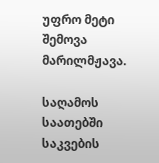უფრო მეტი შემოვა მარილმჟავა.

საღამოს საათებში საკვების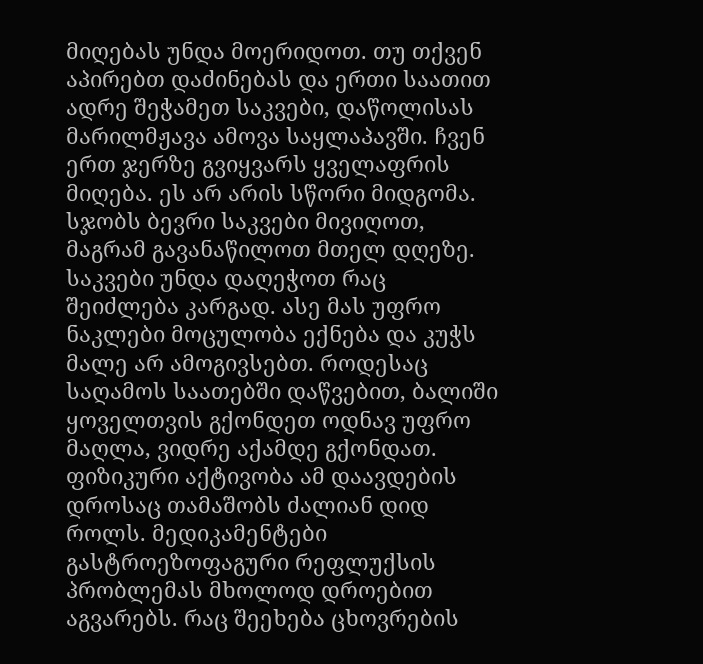მიღებას უნდა მოერიდოთ. თუ თქვენ აპირებთ დაძინებას და ერთი საათით ადრე შეჭამეთ საკვები, დაწოლისას მარილმჟავა ამოვა საყლაპავში. ჩვენ ერთ ჯერზე გვიყვარს ყველაფრის მიღება. ეს არ არის სწორი მიდგომა. სჯობს ბევრი საკვები მივიღოთ, მაგრამ გავანაწილოთ მთელ დღეზე. საკვები უნდა დაღეჭოთ რაც შეიძლება კარგად. ასე მას უფრო ნაკლები მოცულობა ექნება და კუჭს მალე არ ამოგივსებთ. როდესაც საღამოს საათებში დაწვებით, ბალიში ყოველთვის გქონდეთ ოდნავ უფრო მაღლა, ვიდრე აქამდე გქონდათ. ფიზიკური აქტივობა ამ დაავდების დროსაც თამაშობს ძალიან დიდ როლს. მედიკამენტები გასტროეზოფაგური რეფლუქსის პრობლემას მხოლოდ დროებით აგვარებს. რაც შეეხება ცხოვრების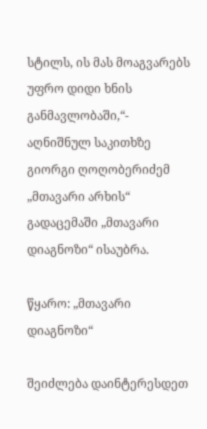სტილს, ის მას მოაგვარებს უფრო დიდი ხნის განმავლობაში,“- აღნიშნულ საკითხზე გიორგი ღოღობერიძემ „მთავარი არხის“ გადაცემაში „მთავარი დიაგნოზი“ ისაუბრა.

წყარო: „მთავარი დიაგნოზი“

შეიძლება დაინტერესდეთ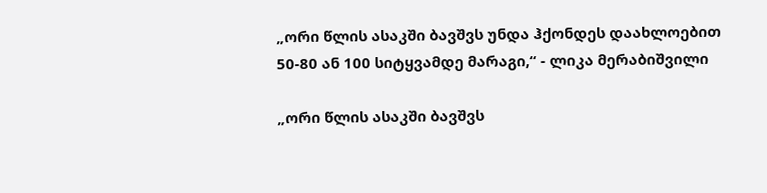„ორი წლის ასაკში ბავშვს უნდა ჰქონდეს დაახლოებით 50-80 ან 100 სიტყვამდე მარაგი,“ - ლიკა მერაბიშვილი

„ორი წლის ასაკში ბავშვს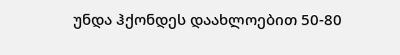უნდა ჰქონდეს დაახლოებით 50-80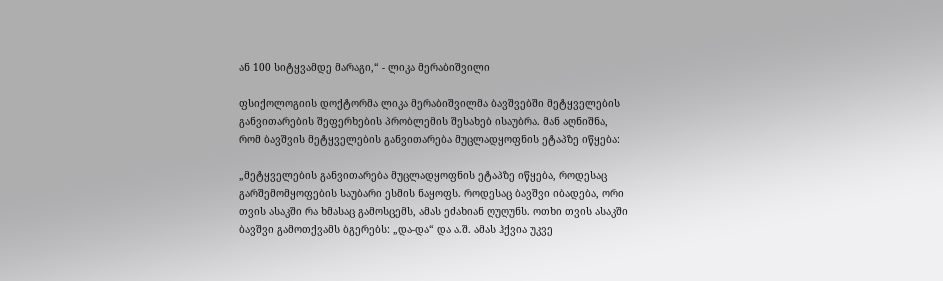ან 100 სიტყვამდე მარაგი,“ - ლიკა მერაბიშვილი

ფსიქოლოგიის დოქტორმა ლიკა მერაბიშვილმა ბავშვებში მეტყველების განვითარების შეფერხების პრობლემის შესახებ ისაუბრა. მან აღნიშნა, რომ ბავშვის მეტყველების განვითარება მუცლადყოფნის ეტაპზე იწყება:

„მეტყველების განვითარება მუცლადყოფნის ეტაპზე იწყება, როდესაც გარშემომყოფების საუბარი ესმის ნაყოფს. როდესაც ბავშვი იბადება, ორი თვის ასაკში რა ხმასაც გამოსცემს, ამას ეძახიან ღუღუნს. ოთხი თვის ასაკში ბავშვი გამოთქვამს ბგერებს: „და-და“ და ა.შ. ამას ჰქვია უკვე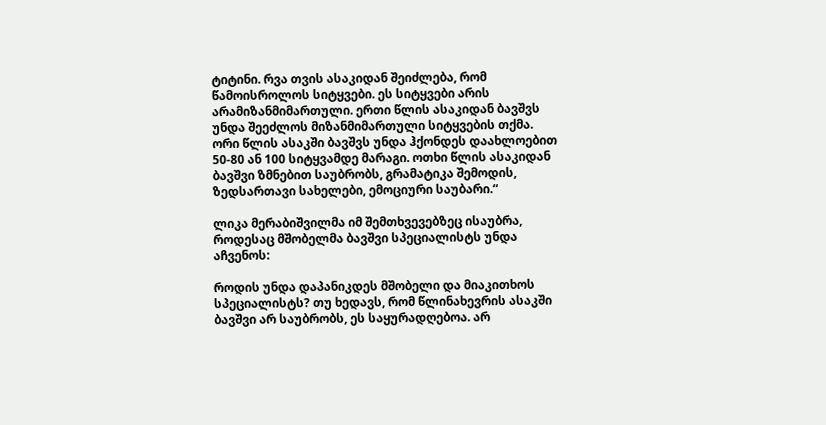ტიტინი. რვა თვის ასაკიდან შეიძლება, რომ წამოისროლოს სიტყვები. ეს სიტყვები არის არამიზანმიმართული. ერთი წლის ასაკიდან ბავშვს უნდა შეეძლოს მიზანმიმართული სიტყვების თქმა. ორი წლის ასაკში ბავშვს უნდა ჰქონდეს დაახლოებით 50-80 ან 100 სიტყვამდე მარაგი. ოთხი წლის ასაკიდან ბავშვი ზმნებით საუბრობს, გრამატიკა შემოდის, ზედსართავი სახელები, ემოციური საუბარი.“

ლიკა მერაბიშვილმა იმ შემთხვევებზეც ისაუბრა, როდესაც მშობელმა ბავშვი სპეციალისტს უნდა აჩვენოს:

როდის უნდა დაპანიკდეს მშობელი და მიაკითხოს სპეციალისტს? თუ ხედავს, რომ წლინახევრის ასაკში ბავშვი არ საუბრობს, ეს საყურადღებოა. არ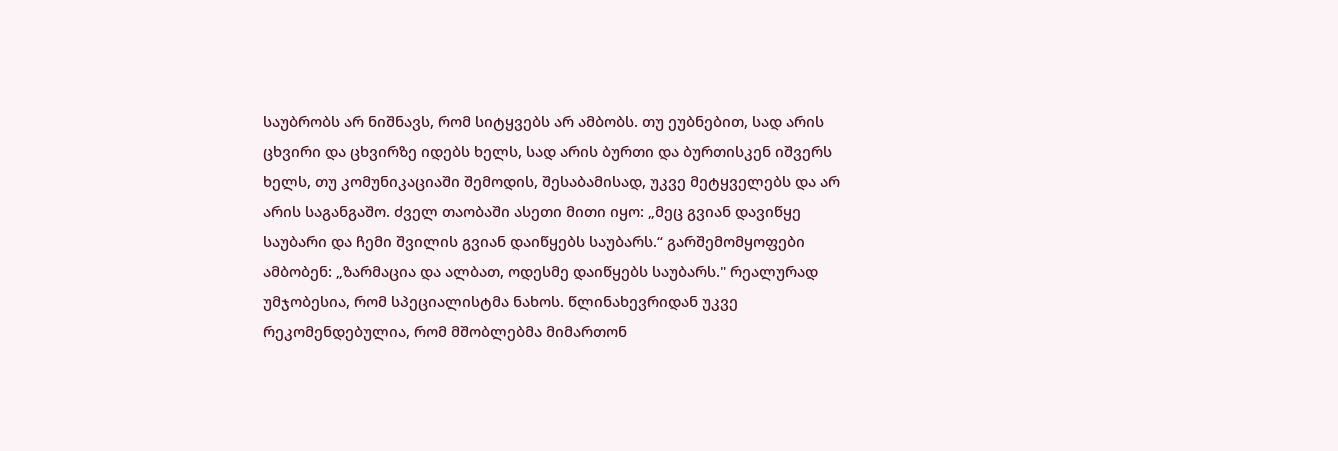საუბრობს არ ნიშნავს, რომ სიტყვებს არ ამბობს. თუ ეუბნებით, სად არის ცხვირი და ცხვირზე იდებს ხელს, სად არის ბურთი და ბურთისკენ იშვერს ხელს, თუ კომუნიკაციაში შემოდის, შესაბამისად, უკვე მეტყველებს და არ არის საგანგაშო. ძველ თაობაში ასეთი მითი იყო: „მეც გვიან დავიწყე საუბარი და ჩემი შვილის გვიან დაიწყებს საუბარს.“ გარშემომყოფები ამბობენ: „ზარმაცია და ალბათ, ოდესმე დაიწყებს საუბარს." რეალურად უმჯობესია, რომ სპეციალისტმა ნახოს. წლინახევრიდან უკვე რეკომენდებულია, რომ მშობლებმა მიმართონ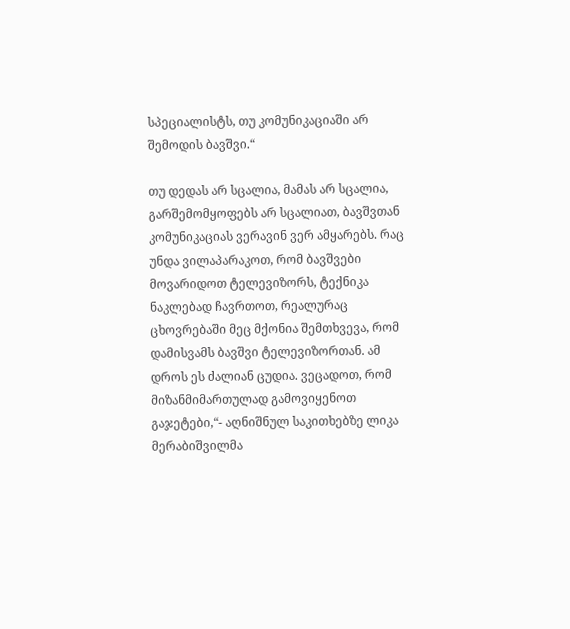სპეციალისტს, თუ კომუნიკაციაში არ შემოდის ბავშვი.“

თუ დედას არ სცალია, მამას არ სცალია, გარშემომყოფებს არ სცალიათ, ბავშვთან კომუნიკაციას ვერავინ ვერ ამყარებს. რაც უნდა ვილაპარაკოთ, რომ ბავშვები მოვარიდოთ ტელევიზორს, ტექნიკა ნაკლებად ჩავრთოთ, რეალურაც ცხოვრებაში მეც მქონია შემთხვევა, რომ დამისვამს ბავშვი ტელევიზორთან. ამ დროს ეს ძალიან ცუდია. ვეცადოთ, რომ მიზანმიმართულად გამოვიყენოთ გაჯეტები,“- აღნიშნულ საკითხებზე ლიკა მერაბიშვილმა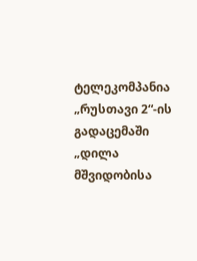ტელეკომპანია „რუსთავი 2“-ის გადაცემაში „დილა მშვიდობისა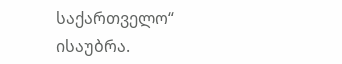საქართველო“ ისაუბრა.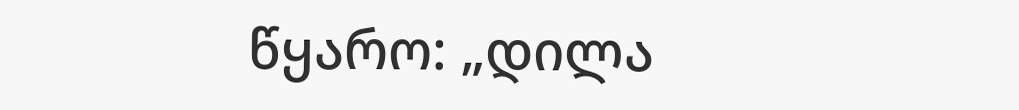წყარო: „დილა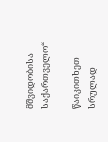მშვიდობისა საქართველო“

წაიკითხეთ სრულად